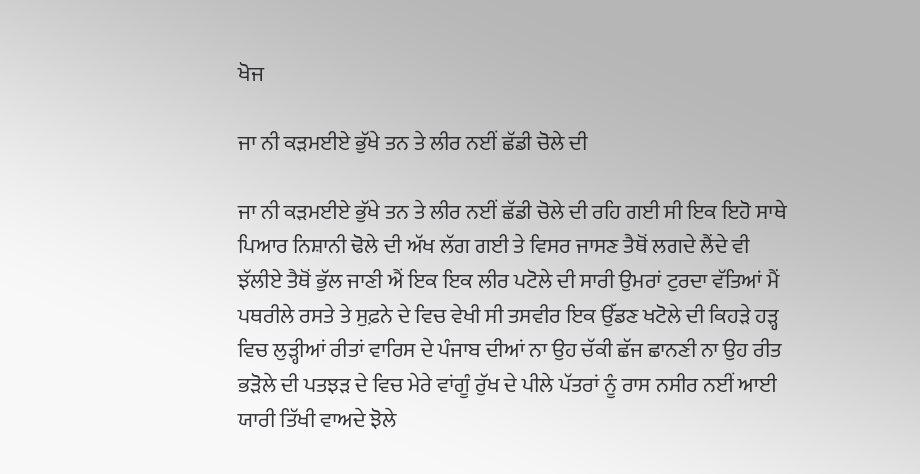ਖੋਜ

ਜਾ ਨੀ ਕੜਮਈਏ ਭੁੱਖੇ ਤਨ ਤੇ ਲੀਰ ਨਈਂ ਛੱਡੀ ਚੋਲੇ ਦੀ

ਜਾ ਨੀ ਕੜਮਈਏ ਭੁੱਖੇ ਤਨ ਤੇ ਲੀਰ ਨਈਂ ਛੱਡੀ ਚੋਲੇ ਦੀ ਰਹਿ ਗਈ ਸੀ ਇਕ ਇਹੋ ਸਾਥੇ ਪਿਆਰ ਨਿਸ਼ਾਨੀ ਢੋਲੇ ਦੀ ਅੱਖ ਲੱਗ ਗਈ ਤੇ ਵਿਸਰ ਜਾਸਣ ਤੈਥੋਂ ਲਗਦੇ ਲੈਂਦੇ ਵੀ ਝੱਲੀਏ ਤੈਥੋਂ ਭੁੱਲ ਜਾਣੀ ਐਂ ਇਕ ਇਕ ਲੀਰ ਪਟੋਲੇ ਦੀ ਸਾਰੀ ਉਮਰਾਂ ਟੁਰਦਾ ਵੱਤਿਆਂ ਮੈਂ ਪਥਰੀਲੇ ਰਸਤੇ ਤੇ ਸੁਫ਼ਨੇ ਦੇ ਵਿਚ ਵੇਖੀ ਸੀ ਤਸਵੀਰ ਇਕ ਉੱਡਣ ਖਟੋਲੇ ਦੀ ਕਿਹੜੇ ਹੜ੍ਹ ਵਿਚ ਲੁੜ੍ਹੀਆਂ ਰੀਤਾਂ ਵਾਰਿਸ ਦੇ ਪੰਜਾਬ ਦੀਆਂ ਨਾ ਉਹ ਚੱਕੀ ਛੱਜ ਛਾਨਣੀ ਨਾ ਉਹ ਰੀਤ ਭੜੋਲੇ ਦੀ ਪਤਝੜ ਦੇ ਵਿਚ ਮੇਰੇ ਵਾਂਗੂੰ ਰੁੱਖ ਦੇ ਪੀਲੇ ਪੱਤਰਾਂ ਨੂੰ ਰਾਸ ਨਸੀਰ ਨਈਂ ਆਈ ਯਾਰੀ ਤਿੱਖੀ ਵਾਅਦੇ ਝੋਲੇ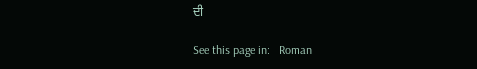ਦੀ

See this page in:   Roman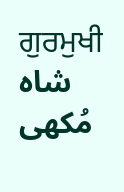ਗੁਰਮੁਖੀ    شاہ مُکھی